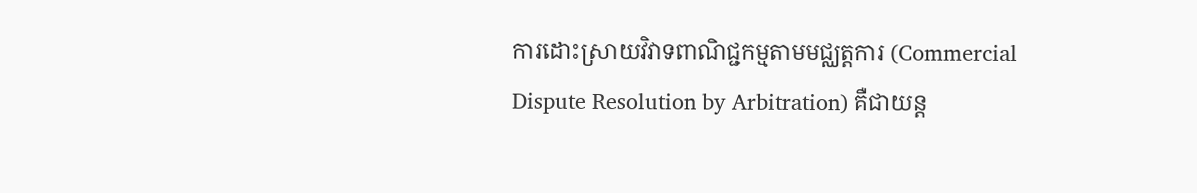ការដោះស្រាយវិវាទពាណិជ្ជកម្មតាមមជ្ឈត្តការ (Commercial Dispute Resolution by Arbitration) គឺជាយន្ត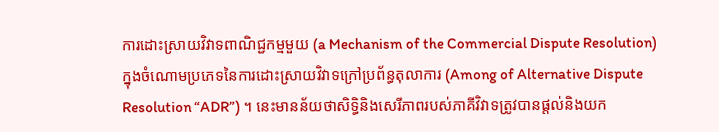ការដោះស្រាយវិវាទពាណិជ្ជកម្មមួយ (a Mechanism of the Commercial Dispute Resolution) ក្នុងចំណោមប្រភេទនៃការដោះស្រាយវិវាទក្រៅប្រព័ន្ធតុលាការ (Among of Alternative Dispute Resolution “ADR”) ។ នេះមានន័យថាសិទ្ធិនិងសេរីភាពរបស់ភាគីវិវាទត្រូវបានផ្តល់និងយក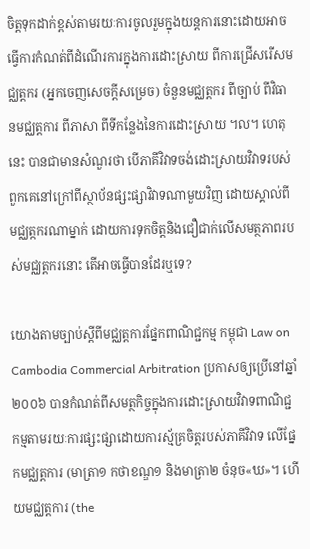ចិត្តទុកដាក់ខ្ពស់តាមរយៈការចូលរួមក្នុងយន្តការនោះដោយអាចធ្វើការកំណត់ពីដំណើរការក្នុងការដោះស្រាយ ពីការជ្រើសរើសមជ្ឈត្តករ (អ្នកចេញសេចក្តីសម្រេច) ចំនួនមជ្ឈត្តករ ពីច្បាប់ ពីវិធានមជ្ឈត្តការ ពីភាសា ពីទីកន្លែងនៃការដោះស្រាយ ។ល។ ហេតុនេះ បានជាមានសំណួរថា បើភាគីវិវាទចង់ដោះស្រាយវិវាទរបស់ពួកគេនៅក្រៅពីស្ថាប័នផ្សះផ្សាវិវាទណាមួយវិញ ដោយស្គាល់ពីមជ្ឈត្កករណាម្នាក់ ដោយការទុកចិត្តនិងជឿជាក់លើសមត្ថភាពរបស់មជ្ឈត្តករនោះ តើអាចធ្វើបានដែរឬទេ?

យោងតាមច្បាប់ស្តីពីមជ្ឈត្តការផ្នែកពាណិជ្ជកម្ម កម្ពុជា Law on Cambodia Commercial Arbitration ប្រកាសឲ្យប្រើនៅឆ្នាំ២០០៦ បានកំណត់ពីសមត្ថកិច្ចក្នុងការដោះស្រាយវិវាទពាណិជ្ជកម្មតាមរយៈការផ្សះផ្សាដោយការស្ម័គ្រចិត្តរបស់ភាគីវិវាទ លើផ្នែកមជ្ឈត្តការ (មាត្រា១ កថាខណ្ឌ១ និងមាត្រា២ ចំនុច«ឃ»។ ហើយមជ្ឈត្តការ (the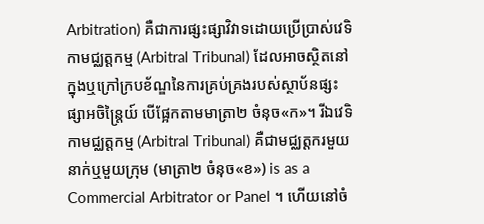Arbitration) គឺជាការផ្សះផ្សាវិវាទដោយប្រើប្រាស់វេទិកាមជ្ឈត្តកម្ម (Arbitral Tribunal) ដែលអាចស្ថិតនៅក្នុងឬក្រៅក្របខ័ណ្ឌនៃការគ្រប់គ្រងរបស់ស្ថាប័នផ្សះផ្សាអចិន្ត្រៃយ៍ បើផ្អែកតាមមាត្រា២ ចំនុច«ក»។ រីឯវេទិកាមជ្ឈត្តកម្ម (Arbitral Tribunal) គឺជាមជ្ឈត្តករមួយនាក់ឬមួយក្រុម (មាត្រា២ ចំនុច«ខ») is as a Commercial Arbitrator or Panel ។ ហើយនៅចំ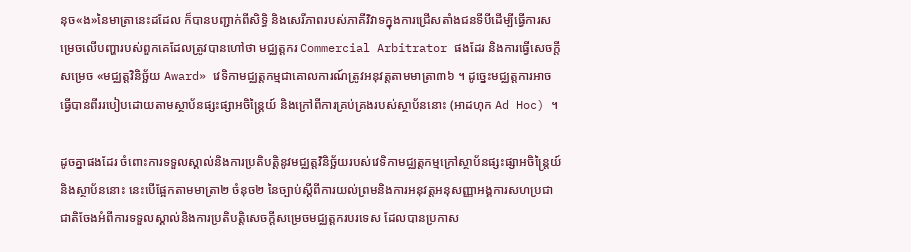នុច«ង»នៃមាត្រានេះដដែល ក៏បានបញ្ជាក់ពីសិទ្ធិ និងសេរីភាពរបស់ភាគីវិវាទក្នុងការជ្រើសតាំងជនទីបីដើម្បីធ្វើការសម្រេចលើបញ្ហារបស់ពួកគេដែលត្រូវបានហៅថា មជ្ឈត្តករ Commercial Arbitrator ផងដែរ និងការធ្វើសេចក្តីសម្រេច «មជ្ឈត្តវិនិច្ឆ័យ Award» វេទិកាមជ្ឈត្តកម្មជាគោលការណ៍ត្រូវអនុវត្តតាមមាត្រា៣៦ ។ ដូច្នេះមជ្ឈត្តការអាចធ្វើបានពីររបៀបដោយតាមស្ថាប័នផ្សះផ្សាអចិន្ត្រៃយ៍ និងក្រៅពីការគ្រប់គ្រងរបស់ស្ថាប័ននោះ (អាដហុក Ad Hoc) ។

ដូចគ្នាផងដែរ ចំពោះការទទួលស្គាល់និងការប្រតិបត្តិនូវមជ្ឈត្តវិនិច្ឆ័យរបស់វេទិកាមជ្ឈត្តកម្មក្រៅស្ថាប័នផ្សះផ្សាអចិន្ត្រៃយ៍ និងស្ថាប័ននោះ នេះបើផ្អែកតាមមាត្រា២ ចំនុច២ នៃច្បាប់ស្តីពីការយល់ព្រមនិងការអនុវត្តអនុសញ្ញាអង្គការសហប្រជាជាតិចែងអំពីការទទួលស្គាល់និងការប្រតិបត្តិសេចក្តីសម្រេចមជ្ឈត្តករបរទេស ដែលបានប្រកាស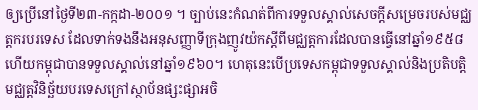ឲ្យប្រើនៅថ្ងៃទី២៣-កក្កដា-២០០១ ។ ច្បាប់នេះកំណត់ពីការទទួលស្គាល់សេចក្តីសម្រេចរបស់មជ្ឈត្តករបរទេស ដែលទាក់ទងនឹងអនុសញ្ញាទីក្រុងញូវយ៉កស្តីពីមជ្ឈត្តការដែលបានធ្វើនៅឆ្នាំ១៩៥៨ ហើយកម្ពុជាបានទទួលស្គាល់នៅឆ្នាំ១៩៦០។ ហេតុនេះបើប្រទេសកម្ពុជាទទួលស្គាល់និងប្រតិបត្តិមជ្ឈត្តវិនិច្ឆ័យបរទេសក្រៅស្ថាប័នផ្សះផ្សាអចិ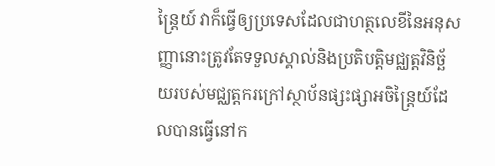ន្ត្រៃយ៍ វាក៏ធ្វើឲ្យប្រទេសដែលជាហត្ថលេខីនៃអនុសញ្ញានោះត្រូវតែទទួលស្គាល់និងប្រតិបត្តិមជ្ឈត្តវិនិច្ឆ័យរបស់មជ្ឈត្តករក្រៅស្ថាប័នផ្សះផ្សាអចិន្ត្រៃយ៍ដែលបានធ្វើនៅក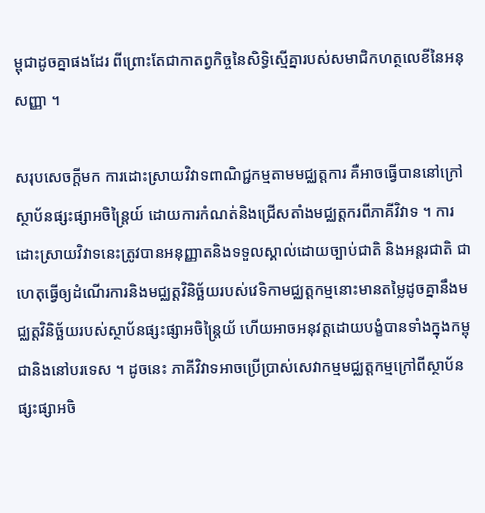ម្ពុជាដូចគ្នាផងដែរ ពីព្រោះតែជាកាតព្វកិច្ចនៃសិទ្ធិស្មើគ្នារបស់សមាជិកហត្ថលេខីនៃអនុសញ្ញា ។

សរុបសេចក្តីមក ការដោះស្រាយវិវាទពាណិជ្ជកម្មតាមមជ្ឈត្តការ គឺអាចធ្វើបាននៅក្រៅស្ថាប័នផ្សះផ្សាអចិន្ត្រៃយ៍ ដោយការកំណត់និងជ្រើសតាំងមជ្ឈត្តករពីភាគីវិវាទ ។ ការដោះស្រាយវិវាទនេះត្រូវបានអនុញ្ញាតនិងទទួលស្គាល់ដោយច្បាប់ជាតិ និងអន្តរជាតិ ជាហេតុធ្វើឲ្យដំណើរការនិងមជ្ឈត្តវិនិច្ឆ័យរបស់វេទិកាមជ្ឈត្តកម្មនោះមានតម្លៃដូចគ្នានឹងមជ្ឈត្តវិនិច្ឆ័យរបស់ស្ថាប័នផ្សះផ្សាអចិន្ត្រៃយ័ ហើយអាចអនុវត្តដោយបង្ខំបានទាំងក្នុងកម្ពុជានិងនៅបរទេស ។ ដូចនេះ ភាគីវិវាទអាចប្រើប្រាស់សេវាកម្មមជ្ឈត្តកម្មក្រៅពីស្ថាប័នផ្សះផ្សាអចិ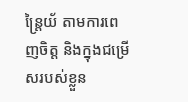ន្ត្រៃយ័ តាមការពេញចិត្ត និងក្នុងជម្រើសរបស់ខ្លួន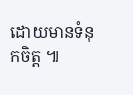ដោយមានទំនុកចិត្ត ៕